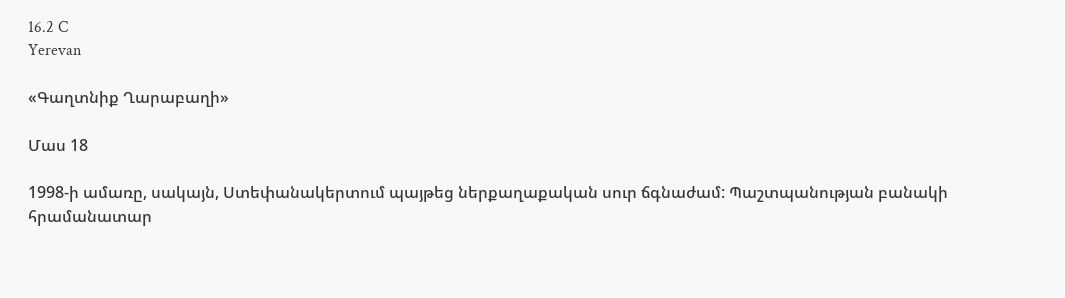16.2 C
Yerevan

«Գաղտնիք Ղարաբաղի»

Մաս 18

1998‑ի ամառը, սակայն, Ստեփանակերտում պայթեց ներքաղաքական սուր ճգնաժամ: Պաշտպանության բանակի հրամանատար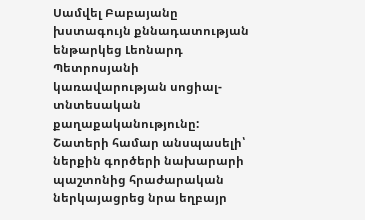Սամվել Բաբայանը խստագույն քննադատության ենթարկեց Լեոնարդ Պետրոսյանի կառավարության սոցիալ-տնտեսական քաղաքականությունը: Շատերի համար անսպասելի՝ ներքին գործերի նախարարի պաշտոնից հրաժարական ներկայացրեց նրա եղբայր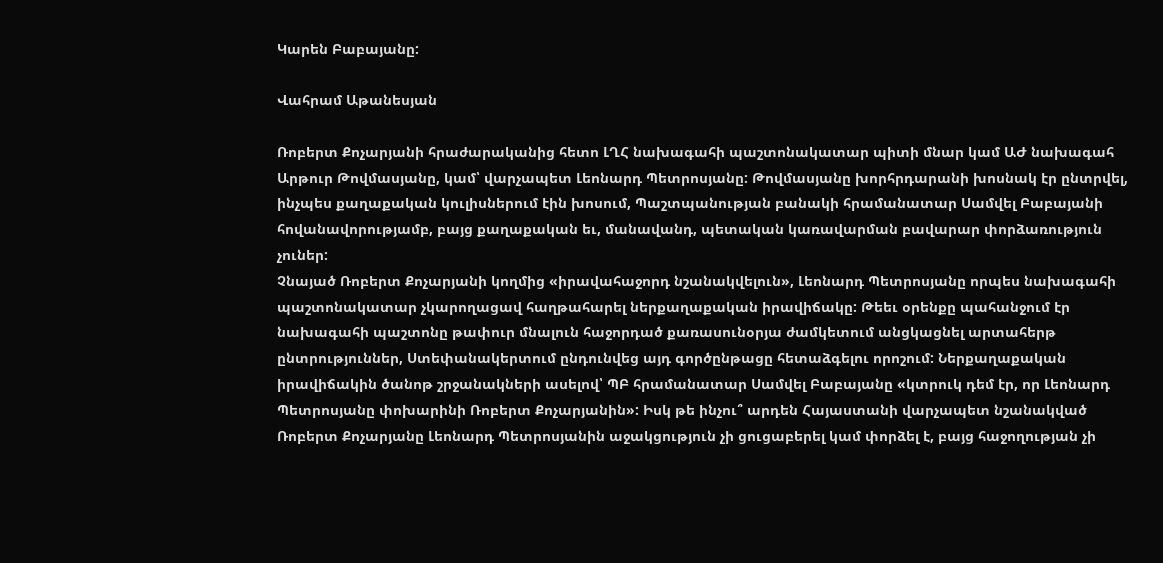Կարեն Բաբայանը:

Վահրամ Աթանեսյան

Ռոբերտ Քոչարյանի հրաժարականից հետո ԼՂՀ նախագահի պաշտոնակատար պիտի մնար կամ ԱԺ նախագահ Արթուր Թովմասյանը, կամ՝ վարչապետ Լեոնարդ Պետրոսյանը: Թովմասյանը խորհրդարանի խոսնակ էր ընտրվել, ինչպես քաղաքական կուլիսներում էին խոսում, Պաշտպանության բանակի հրամանատար Սամվել Բաբայանի հովանավորությամբ, բայց քաղաքական եւ, մանավանդ, պետական կառավարման բավարար փորձառություն չուներ:
Չնայած Ռոբերտ Քոչարյանի կողմից «իրավահաջորդ նշանակվելուն», Լեոնարդ Պետրոսյանը որպես նախագահի պաշտոնակատար չկարողացավ հաղթահարել ներքաղաքական իրավիճակը: Թեեւ օրենքը պահանջում էր նախագահի պաշտոնը թափուր մնալուն հաջորդած քառասունօրյա ժամկետում անցկացնել արտահերթ ընտրություններ, Ստեփանակերտում ընդունվեց այդ գործընթացը հետաձգելու որոշում: Ներքաղաքական իրավիճակին ծանոթ շրջանակների ասելով՝ ՊԲ հրամանատար Սամվել Բաբայանը «կտրուկ դեմ էր, որ Լեոնարդ Պետրոսյանը փոխարինի Ռոբերտ Քոչարյանին»: Իսկ թե ինչու՞ արդեն Հայաստանի վարչապետ նշանակված Ռոբերտ Քոչարյանը Լեոնարդ Պետրոսյանին աջակցություն չի ցուցաբերել կամ փորձել է, բայց հաջողության չի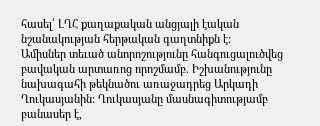հասել՝ ԼՂՀ քաղաքական անցյալի էական նշանակության հերթական գաղտնիքն է:
Ամիսներ տեւած անորոշությունը հանգուցալուծվեց բավական արտառոց որոշմամբ. Իշխանությունը նախագահի թեկնածու առաջադրեց Արկադի Ղուկասյանին: Ղուկասյանը մասնագիտությամբ բանասեր է,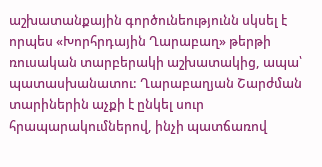աշխատանքային գործունեությունն սկսել է որպես «Խորհրդային Ղարաբաղ» թերթի ռուսական տարբերակի աշխատակից, ապա՝ պատասխանատու: Ղարաբաղյան Շարժման տարիներին աչքի է ընկել սուր հրապարակումներով, ինչի պատճառով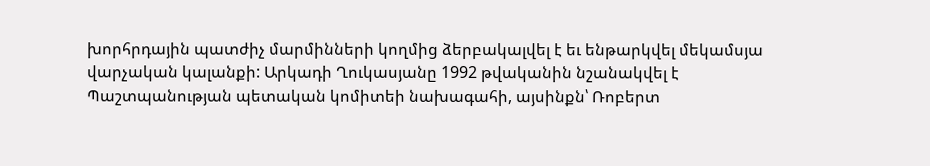խորհրդային պատժիչ մարմինների կողմից ձերբակալվել է եւ ենթարկվել մեկամսյա վարչական կալանքի: Արկադի Ղուկասյանը 1992 թվականին նշանակվել է Պաշտպանության պետական կոմիտեի նախագահի, այսինքն՝ Ռոբերտ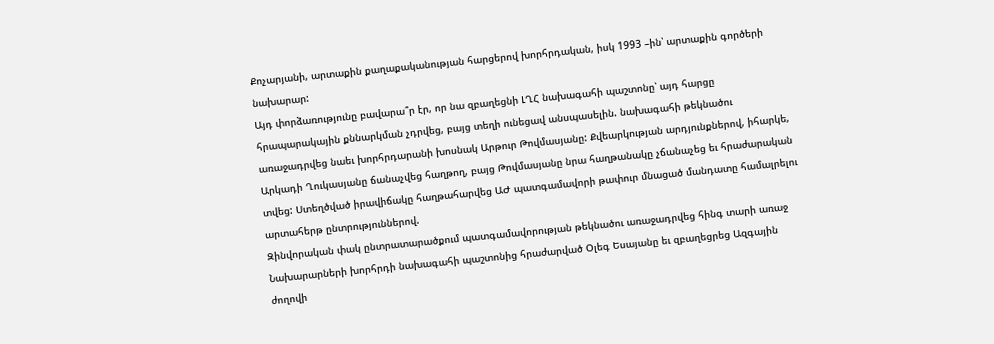Քոչարյանի, արտաքին քաղաքականության հարցերով խորհրդական, իսկ 1993 –ին՝ արտաքին գործերի նախարար:
Այդ փորձառությունը բավարա՞ր էր, որ նա զբաղեցնի ԼՂՀ նախագահի պաշտոնը՝ այդ հարցը հրապարակային քննարկման չդրվեց, բայց տեղի ունեցավ անսպասելին. նախագահի թեկնածու առաջադրվեց նաեւ խորհրդարանի խոսնակ Արթուր Թովմասյանը: Քվեարկության արդյունքներով, իհարկե, Արկադի Ղուկասյանը ճանաչվեց հաղթող, բայց Թովմասյանը նրա հաղթանակը չճանաչեց եւ հրաժարական տվեց: Ստեղծված իրավիճակը հաղթահարվեց ԱԺ պատգամավորի թափուր մնացած մանդատը համալրելու արտահերթ ընտրություններով.
Զինվորական փակ ընտրատարածքում պատգամավորության թեկնածու առաջադրվեց հինգ տարի առաջ Նախարարների խորհրդի նախագահի պաշտոնից հրաժարված Օլեգ Եսայանը եւ զբաղեցրեց Ազգային ժողովի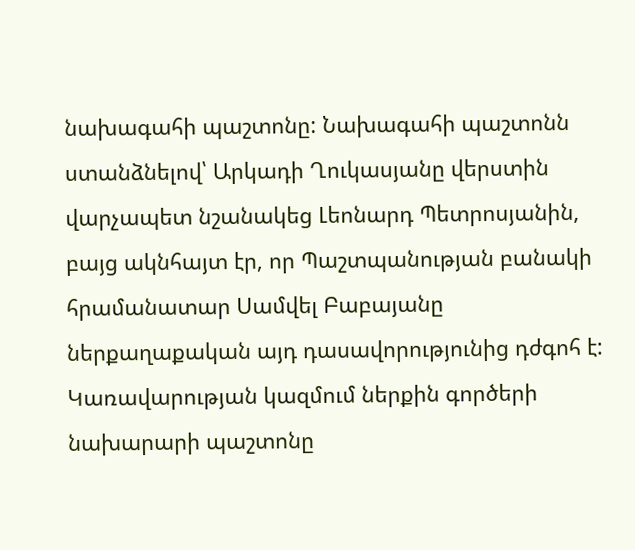նախագահի պաշտոնը: Նախագահի պաշտոնն ստանձնելով՝ Արկադի Ղուկասյանը վերստին վարչապետ նշանակեց Լեոնարդ Պետրոսյանին, բայց ակնհայտ էր, որ Պաշտպանության բանակի հրամանատար Սամվել Բաբայանը ներքաղաքական այդ դասավորությունից դժգոհ է: Կառավարության կազմում ներքին գործերի նախարարի պաշտոնը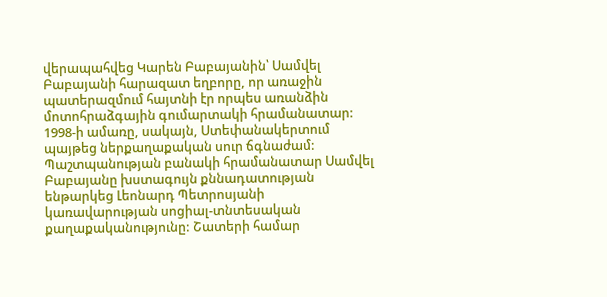վերապահվեց Կարեն Բաբայանին՝ Սամվել Բաբայանի հարազատ եղբորը, որ առաջին պատերազմում հայտնի էր որպես առանձին մոտոհրաձգային գումարտակի հրամանատար:
1998‑ի ամառը, սակայն, Ստեփանակերտում պայթեց ներքաղաքական սուր ճգնաժամ: Պաշտպանության բանակի հրամանատար Սամվել Բաբայանը խստագույն քննադատության ենթարկեց Լեոնարդ Պետրոսյանի կառավարության սոցիալ-տնտեսական քաղաքականությունը: Շատերի համար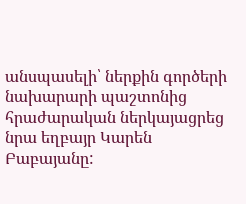անսպասելի՝ ներքին գործերի նախարարի պաշտոնից հրաժարական ներկայացրեց նրա եղբայր Կարեն Բաբայանը: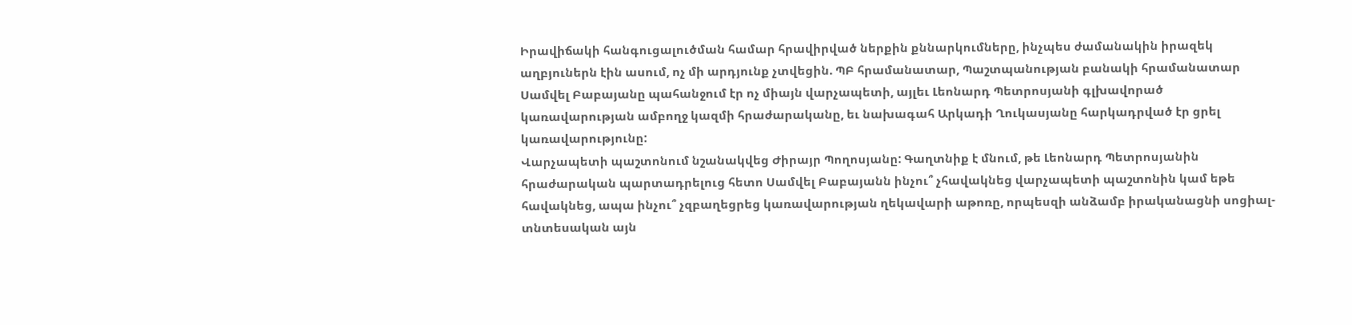Իրավիճակի հանգուցալուծման համար հրավիրված ներքին քննարկումները, ինչպես ժամանակին իրազեկ աղբյուներն էին ասում, ոչ մի արդյունք չտվեցին. ՊԲ հրամանատար, Պաշտպանության բանակի հրամանատար Սամվել Բաբայանը պահանջում էր ոչ միայն վարչապետի, այլեւ Լեոնարդ Պետրոսյանի գլխավորած կառավարության ամբողջ կազմի հրաժարականը, եւ նախագահ Արկադի Ղուկասյանը հարկադրված էր ցրել կառավարությունը:
Վարչապետի պաշտոնում նշանակվեց Ժիրայր Պողոսյանը: Գաղտնիք է մնում, թե Լեոնարդ Պետրոսյանին հրաժարական պարտադրելուց հետո Սամվել Բաբայանն ինչու՞ չհավակնեց վարչապետի պաշտոնին կամ եթե հավակնեց, ապա ինչու՞ չզբաղեցրեց կառավարության ղեկավարի աթոռը, որպեսզի անձամբ իրականացնի սոցիալ-տնտեսական այն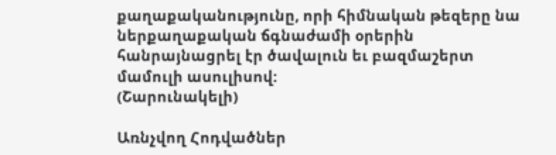քաղաքականությունը, որի հիմնական թեզերը նա ներքաղաքական ճգնաժամի օրերին հանրայնացրել էր ծավալուն եւ բազմաշերտ մամուլի ասուլիսով:
(Շարունակելի)

Առնչվող Հոդվածներ